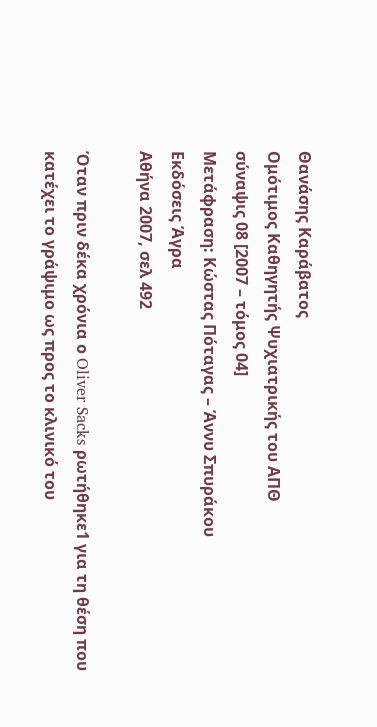Θανάσης Καράβατος
Ομότιμος Καθηγητής Ψυχιατρικής του ΑΠΘ
σύναψις 08 [2007 – τόμος 04]
Μετάφραση: Κώστας Πόταγας – Άννυ Σπυράκου
Εκδόσεις Άγρα
Αθήνα 2007, σελ 492

Όταν πριν δέκα χρόνια ο Oliver Sacks ρωτήθηκε1 για τη θέση που κατέχει το γράψιμο ως προς το κλινικό του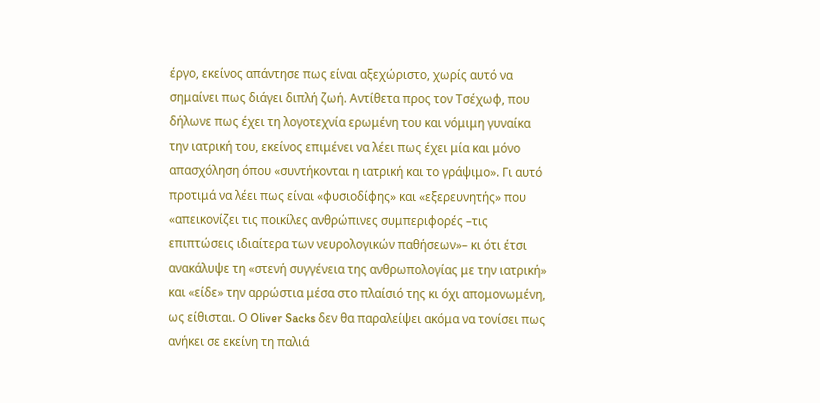έργο, εκείνος απάντησε πως είναι αξεχώριστο, χωρίς αυτό να σημαίνει πως διάγει διπλή ζωή. Αντίθετα προς τον Τσέχωφ, που δήλωνε πως έχει τη λογοτεχνία ερωμένη του και νόμιμη γυναίκα την ιατρική του, εκείνος επιμένει να λέει πως έχει μία και μόνο απασχόληση όπου «συντήκονται η ιατρική και το γράψιμο». Γι αυτό προτιμά να λέει πως είναι «φυσιοδίφης» και «εξερευνητής» που «απεικονίζει τις ποικίλες ανθρώπινες συμπεριφορές –τις επιπτώσεις ιδιαίτερα των νευρολογικών παθήσεων»– κι ότι έτσι ανακάλυψε τη «στενή συγγένεια της ανθρωπολογίας με την ιατρική» και «είδε» την αρρώστια μέσα στο πλαίσιό της κι όχι απομονωμένη, ως είθισται. Ο Oliver Sacks δεν θα παραλείψει ακόμα να τονίσει πως ανήκει σε εκείνη τη παλιά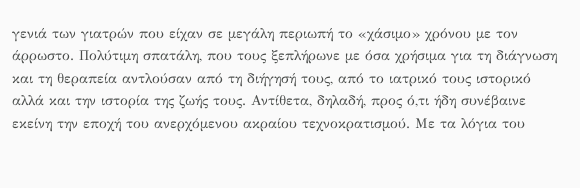γενιά των γιατρών που είχαν σε μεγάλη περιωπή το «χάσιμο» χρόνου με τον άρρωστο. Πολύτιμη σπατάλη, που τους ξεπλήρωνε με όσα χρήσιμα για τη διάγνωση και τη θεραπεία αντλούσαν από τη διήγησή τους, από το ιατρικό τους ιστορικό αλλά και την ιστορία της ζωής τους. Αντίθετα, δηλαδή, προς ό,τι ήδη συνέβαινε εκείνη την εποχή του ανερχόμενου ακραίου τεχνοκρατισμού. Με τα λόγια του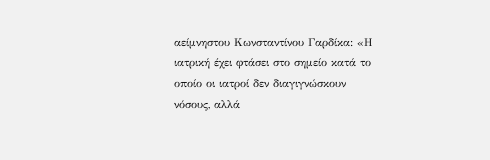αείμνηστου Κωνσταντίνου Γαρδίκα: «Η ιατρική έχει φτάσει στο σημείο κατά το οποίο οι ιατροί δεν διαγιγνώσκουν νόσους, αλλά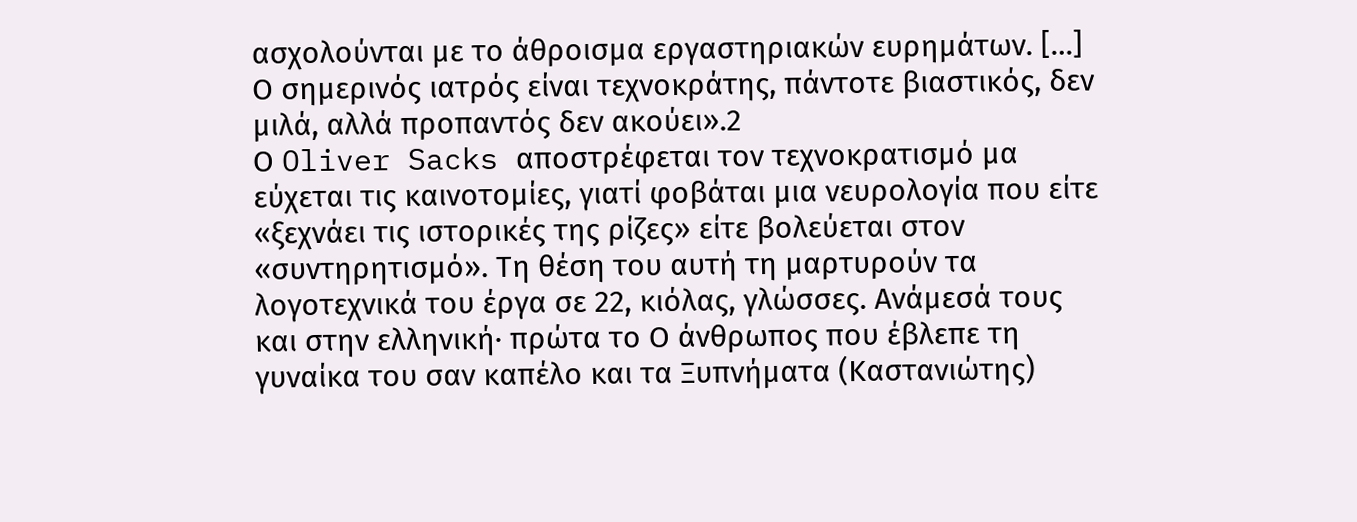ασχολούνται με το άθροισμα εργαστηριακών ευρημάτων. […] Ο σημερινός ιατρός είναι τεχνοκράτης, πάντοτε βιαστικός, δεν μιλά, αλλά προπαντός δεν ακούει».2
Ο Oliver Sacks αποστρέφεται τον τεχνοκρατισμό μα εύχεται τις καινοτομίες, γιατί φοβάται μια νευρολογία που είτε «ξεχνάει τις ιστορικές της ρίζες» είτε βολεύεται στον «συντηρητισμό». Τη θέση του αυτή τη μαρτυρούν τα λογοτεχνικά του έργα σε 22, κιόλας, γλώσσες. Ανάμεσά τους και στην ελληνική· πρώτα το Ο άνθρωπος που έβλεπε τη γυναίκα του σαν καπέλο και τα Ξυπνήματα (Καστανιώτης)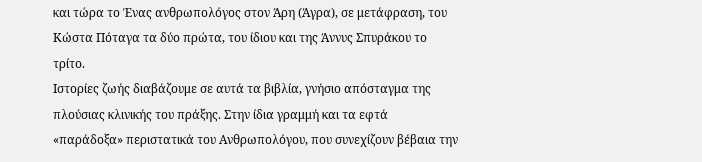και τώρα το Ένας ανθρωπολόγος στον Άρη (Άγρα), σε μετάφραση, του Κώστα Πόταγα τα δύο πρώτα, του ίδιου και της Άννυς Σπυράκου το τρίτο.
Ιστορίες ζωής διαβάζουμε σε αυτά τα βιβλία, γνήσιο απόσταγμα της πλούσιας κλινικής του πράξης. Στην ίδια γραμμή και τα εφτά «παράδοξα» περιστατικά του Ανθρωπολόγου, που συνεχίζουν βέβαια την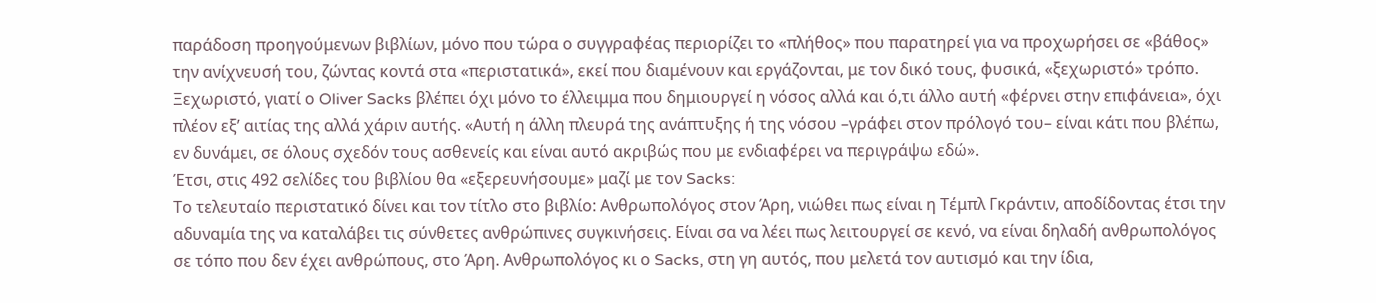παράδοση προηγούμενων βιβλίων, μόνο που τώρα ο συγγραφέας περιορίζει το «πλήθος» που παρατηρεί για να προχωρήσει σε «βάθος» την ανίχνευσή του, ζώντας κοντά στα «περιστατικά», εκεί που διαμένουν και εργάζονται, με τον δικό τους, φυσικά, «ξεχωριστό» τρόπο. Ξεχωριστό, γιατί ο Oliver Sacks βλέπει όχι μόνο το έλλειμμα που δημιουργεί η νόσος αλλά και ό,τι άλλο αυτή «φέρνει στην επιφάνεια», όχι πλέον εξ’ αιτίας της αλλά χάριν αυτής. «Αυτή η άλλη πλευρά της ανάπτυξης ή της νόσου –γράφει στον πρόλογό του– είναι κάτι που βλέπω, εν δυνάμει, σε όλους σχεδόν τους ασθενείς και είναι αυτό ακριβώς που με ενδιαφέρει να περιγράψω εδώ».
Έτσι, στις 492 σελίδες του βιβλίου θα «εξερευνήσουμε» μαζί με τον Sacks:
Το τελευταίο περιστατικό δίνει και τον τίτλο στο βιβλίο: Ανθρωπολόγος στον Άρη, νιώθει πως είναι η Τέμπλ Γκράντιν, αποδίδοντας έτσι την αδυναμία της να καταλάβει τις σύνθετες ανθρώπινες συγκινήσεις. Είναι σα να λέει πως λειτουργεί σε κενό, να είναι δηλαδή ανθρωπολόγος σε τόπο που δεν έχει ανθρώπους, στο Άρη. Ανθρωπολόγος κι ο Sacks, στη γη αυτός, που μελετά τον αυτισμό και την ίδια,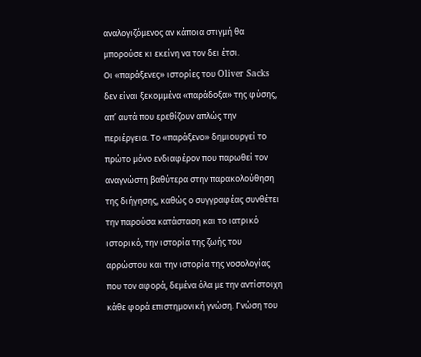αναλογιζόμενος αν κάποια στιγμή θα μπορούσε κι εκείνη να τον δει έτσι.
Οι «παράξενες» ιστορίες του Oliver Sacks δεν είναι ξεκομμένα «παράδοξα» της φύσης, απ’ αυτά που ερεθίζουν απλώς την περιέργεια. Το «παράξενο» δημιουργεί το πρώτο μόνο ενδιαφέρον που παρωθεί τον αναγνώστη βαθύτερα στην παρακολούθηση της διήγησης, καθώς ο συγγραφέας συνθέτει την παρούσα κατάσταση και το ιατρικό ιστορικό, την ιστορία της ζωής του αρρώστου και την ιστορία της νοσολογίας που τον αφορά, δεμένα όλα με την αντίστοιχη κάθε φορά επιστημονική γνώση. Γνώση του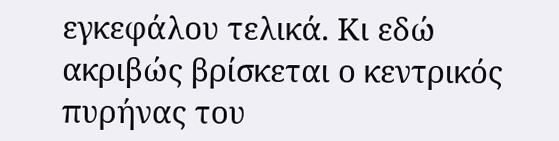εγκεφάλου τελικά. Κι εδώ ακριβώς βρίσκεται ο κεντρικός πυρήνας του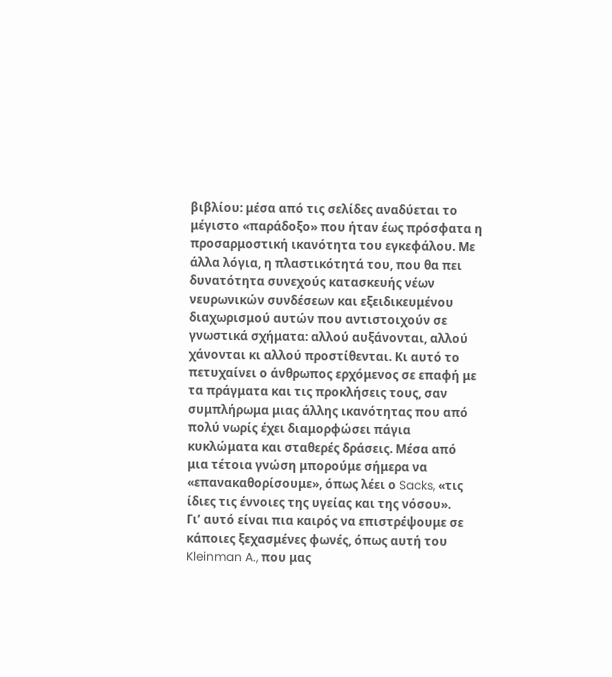βιβλίου: μέσα από τις σελίδες αναδύεται το μέγιστο «παράδοξο» που ήταν έως πρόσφατα η προσαρμοστική ικανότητα του εγκεφάλου. Με άλλα λόγια, η πλαστικότητά του, που θα πει δυνατότητα συνεχούς κατασκευής νέων νευρωνικών συνδέσεων και εξειδικευμένου διαχωρισμού αυτών που αντιστοιχούν σε γνωστικά σχήματα: αλλού αυξάνονται, αλλού χάνονται κι αλλού προστίθενται. Κι αυτό το πετυχαίνει ο άνθρωπος ερχόμενος σε επαφή με τα πράγματα και τις προκλήσεις τους, σαν συμπλήρωμα μιας άλλης ικανότητας που από πολύ νωρίς έχει διαμορφώσει πάγια κυκλώματα και σταθερές δράσεις. Μέσα από μια τέτοια γνώση μπορούμε σήμερα να «επανακαθορίσουμε», όπως λέει ο Sacks, «τις ίδιες τις έννοιες της υγείας και της νόσου».
Γι’ αυτό είναι πια καιρός να επιστρέψουμε σε κάποιες ξεχασμένες φωνές, όπως αυτή του Kleinman A., που μας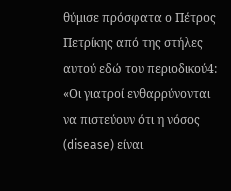θύμισε πρόσφατα ο Πέτρος Πετρίκης από της στήλες αυτού εδώ του περιοδικού4: «Οι γιατροί ενθαρρύνονται να πιστεύουν ότι η νόσος (disease) είναι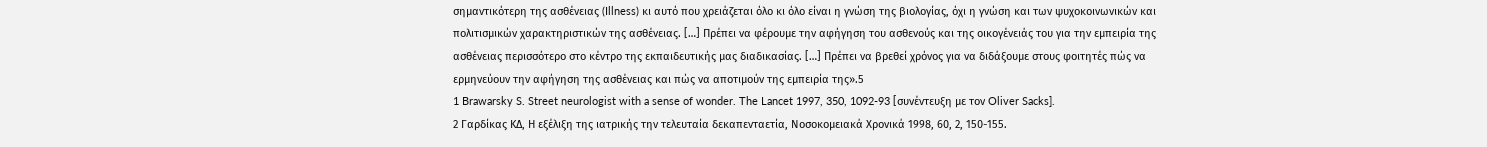σημαντικότερη της ασθένειας (Illness) κι αυτό που χρειάζεται όλο κι όλο είναι η γνώση της βιολογίας, όχι η γνώση και των ψυχοκοινωνικών και πολιτισμικών χαρακτηριστικών της ασθένειας. […] Πρέπει να φέρουμε την αφήγηση του ασθενούς και της οικογένειάς του για την εμπειρία της ασθένειας περισσότερο στο κέντρο της εκπαιδευτικής μας διαδικασίας. […] Πρέπει να βρεθεί χρόνος για να διδάξουμε στους φοιτητές πώς να ερμηνεύουν την αφήγηση της ασθένειας και πώς να αποτιμούν της εμπειρία της».5
1 Brawarsky S. Street neurologist with a sense of wonder. The Lancet 1997, 350, 1092-93 [συνέντευξη με τον Oliver Sacks].
2 Γαρδίκας ΚΔ, Η εξέλιξη της ιατρικής την τελευταία δεκαπενταετία, Νοσοκομειακά Χρονικά 1998, 60, 2, 150-155.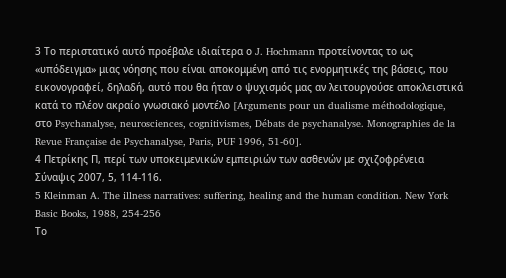3 Τo περιστατικό αυτό προέβαλε ιδιαίτερα ο J. Hochmann προτείνοντας το ως «υπόδειγμα» μιας νόησης που είναι αποκομμένη από τις ενορμητικές της βάσεις, που εικονογραφεί, δηλαδή, αυτό που θα ήταν ο ψυχισμός μας αν λειτουργούσε αποκλειστικά κατά το πλέον ακραίο γνωσιακό μοντέλο [Arguments pour un dualisme méthodologique, στο Psychanalyse, neurosciences, cognitivismes, Débats de psychanalyse. Monographies de la Revue Française de Psychanalyse, Paris, PUF 1996, 51-60].
4 Πετρίκης Π, περί των υποκειμενικών εμπειριών των ασθενών με σχιζοφρένεια Σύναψις 2007, 5, 114-116.
5 Kleinman A. The illness narratives: suffering, healing and the human condition. New York Basic Books, 1988, 254-256
Το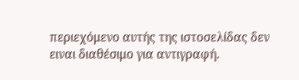περιεχόμενο αυτής της ιστοσελίδας δεν ειναι διαθέσιμο για αντιγραφή.